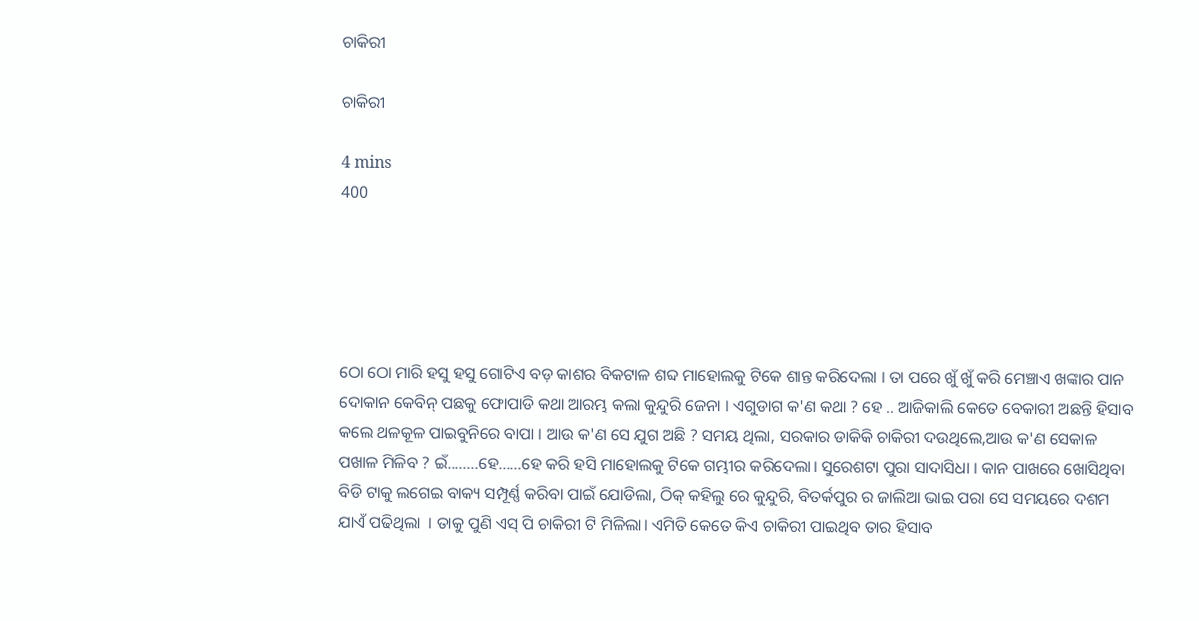ଚାକିରୀ

ଚାକିରୀ

4 mins
400





ଠୋ ଠୋ ମାରି ହସୁ ହସୁ ଗୋଟିଏ ବଡ଼ କାଶର ବିକଟାଳ ଶବ୍ଦ ମାହୋଲକୁ ଟିକେ ଶାନ୍ତ କରିଦେଲା । ତା ପରେ ଖୁଁ ଖୁଁ କରି ମେଞ୍ଚାଏ ଖଙ୍କାର ପାନ ଦୋକାନ କେବିନ୍ ପଛକୁ ଫୋପାଡି କଥା ଆରମ୍ଭ କଲା କୁନ୍ଦୁରି ଜେନା । ଏଗୁଡାଗ କ'ଣ କଥା ? ହେ .. ଆଜିକାଲି କେତେ ବେକାରୀ ଅଛନ୍ତି ହିସାବ କଲେ ଥଳକୂଳ ପାଇବୁନିରେ ବାପା । ଆଉ କ'ଣ ସେ ଯୁଗ ଅଛି ? ସମୟ ଥିଲା, ସରକାର ଡାକିକି ଚାକିରୀ ଦ‌ଉଥିଲେ,ଆଉ କ'ଣ ସେକାଳ ପଖାଳ ମିଳିବ ? ଇଁ........ହେ......ହେ କରି ହସି ମାହୋଲକୁ ଟିକେ ଗମ୍ଭୀର କରିଦେଲା। ସୁରେଶଟା ପୁରା ସାଦାସିଧା । କାନ ପାଖରେ ଖୋସିଥିବା ବିଡି ଟାକୁ ଲଗେଇ ବାକ୍ୟ ସମ୍ପୂର୍ଣ୍ଣ କରିବା ପାଇଁ ଯୋଡିଲା, ଠିକ୍ କହିଲୁ ରେ କୁନ୍ଦୁରି, ବିତର୍କପୁର ର ଜାଲିଆ ଭାଇ ପରା ସେ ସମୟରେ ଦଶମ ଯାଏଁ ପଢିଥିଲା ‌ । ତାକୁ ପୁଣି ଏସ୍ ପି ଚାକିରୀ ଟି ମିଳିଲା। ଏମିତି କେତେ କିଏ ଚାକିରୀ ପାଇଥିବ ତାର ହିସାବ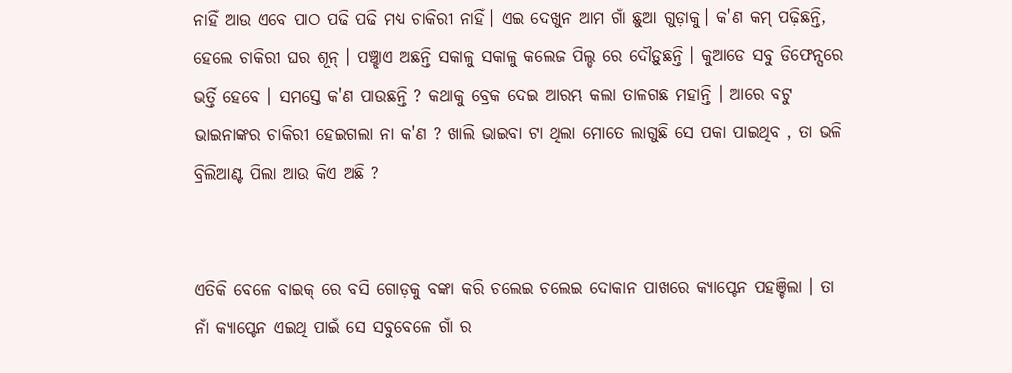ନାହିଁ ଆଉ ଏବେ ପାଠ ପଢି ପଢି ମଧ୍ୟ ଚାକିରୀ ନାହିଁ। ଏଇ ଦେଖୁନ ଆମ ଗାଁ ଛୁଆ ଗୁଡ଼ାକୁ। କ'ଣ କମ୍ ପଢ଼ିଛନ୍ତି, ହେଲେ ଚାକିରୀ ଘର ଶୂନ୍ । ପଞ୍ଚ୍ଝାଏ ଅଛନ୍ତି ସକାଳୁ ସକାଳୁ କଲେଜ ପିଲ୍ଡ ରେ ଦୌଡ଼ୁଛନ୍ତି । କୁଆଡେ ସବୁ ଡିଫେନ୍ସରେ ଭର୍ତ୍ତି ହେବେ । ସମସ୍ତେ କ'ଣ ପାଉଛନ୍ତି ? କଥାକୁ ବ୍ରେକ ଦେଇ ଆରମ୍ଭ କଲା ତାଳଗଛ ମହାନ୍ତି । ଆରେ ବଟୁ ଭାଇନାଙ୍କର ଚାକିରୀ ହେଇଗଲା ନା କ'ଣ ? ଖାଲି ଭାଇବା ଟା ଥିଲା ମୋତେ ଲାଗୁଛି ସେ ପକା ପାଇଥିବ , ତା ଭଳି ବ୍ରିଲିଆଣ୍ଟ ପିଲା ଆଉ କିଏ ଅଛି ?


ଏତିକି ବେଳେ ବାଇକ୍ ରେ ବସି ଗୋଡ଼କୁ ବଙ୍କା କରି ଚଲେଇ ଚଲେଇ ଦୋକାନ ପାଖରେ କ୍ୟାପ୍ଟେନ ପହଞ୍ଚିଲା । ତା ନାଁ କ୍ୟାପ୍ଟେନ ଏଇଥି ପାଇଁ ସେ ସବୁବେଳେ ଗାଁ ର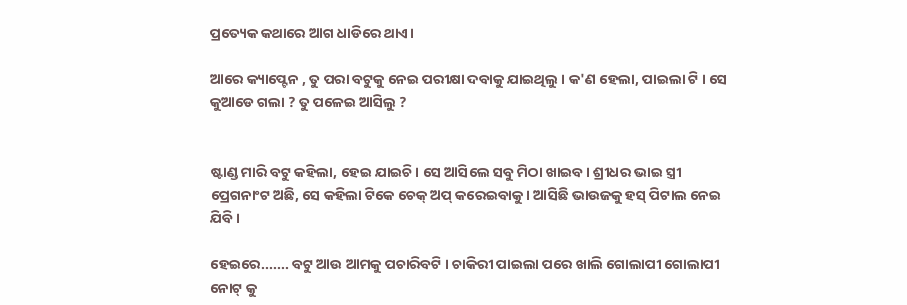ପ୍ରତ୍ୟେକ କଥାରେ ଆଗ ଧାଡିରେ ଥାଏ।

ଆରେ କ୍ୟାପ୍ଟେନ , ତୁ ପରା ବଟୁକୁ ନେଇ ପରୀକ୍ଷା ଦବାକୁ ଯାଇଥିଲୁ । କ'ଣ ହେଲା, ପାଇଲା ଟି । ସେ କୁଆଡେ ଗଲା ? ତୁ ପଳେଇ ଆସିଲୁ ?


ଷ୍ଟାଣ୍ଡ ମାରି ବଟୁ କହିଲା, ହେଇ ଯାଇଚି। ସେ ଆସିଲେ ସବୁ ମିଠା ଖାଇବ । ଶ୍ରୀଧର ଭାଇ ସ୍ତ୍ରୀ ପ୍ରେଗନାଂଟ ଅଛି, ସେ କହିଲା ଟିକେ ଚେକ୍ ଅପ୍ କରେଇବାକୁ । ଆସିଛି ଭାଉଜକୁ ହସ୍ ପିଟାଲ ନେଇ ଯିବି ।

ହେଇରେ....... ବଟୁ ଆଉ ଆମକୁ ପଚାରିବଟି । ଚାକିରୀ ପାଇଲା ପରେ ଖାଲି ଗୋଲାପୀ ଗୋଲାପୀ ନୋଟ୍ କୁ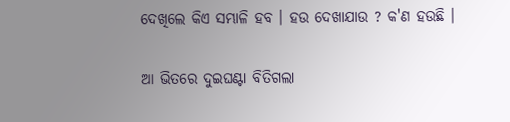ଦେଖିଲେ କିଏ ସମ୍ଭାଳି ହବ । ହ‌ଉ ଦେଖାଯାଉ ? କ'ଣ ହ‌ଉଛି ।


ଆ ଭିତରେ ଦୁଇଘଣ୍ଟା ବିତିଗଲା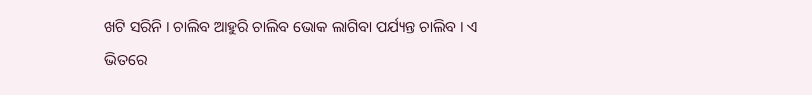ଖଟି ସରିନି । ଚାଲିବ ଆହୁରି ଚାଲିବ ଭୋକ ଲାଗିବା ପର୍ଯ୍ୟନ୍ତ ଚାଲିବ । ଏ ଭିତରେ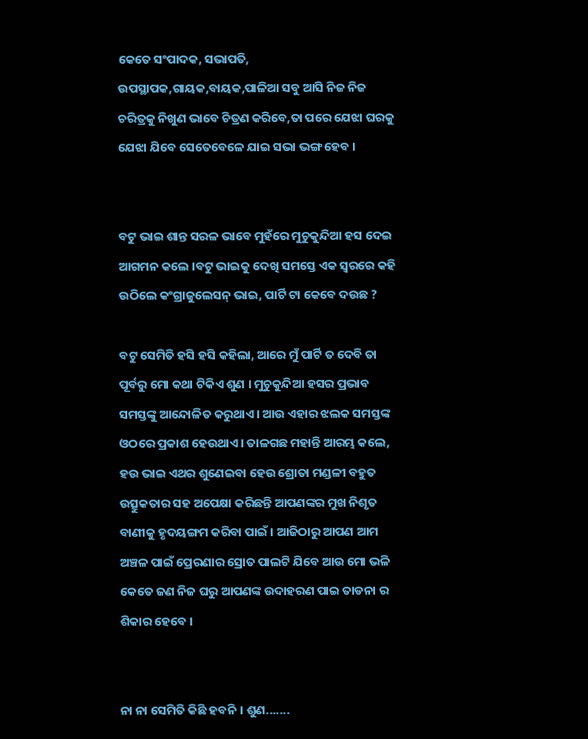କେତେ ସଂପାଦକ, ସଭାପତି, ଉପସ୍ଥାପକ,ଗାୟକ,ବାୟକ,ପାଳିଆ ସବୁ ଆସି ନିଜ ନିଜ ଚରିତ୍ରକୁ ନିଖୁଣ ଭାବେ ଚିତ୍ରଣ କରିବେ,ତା ପରେ ଯେଝା ଘରକୁ ଯେଝା ଯିବେ ସେତେବେଳେ ଯାଇ ସଭା ଭଙ୍ଗ ହେବ ।


ବଟୁ ଭାଇ ଶାନ୍ତ ସରଳ ଭାବେ ମୁହଁରେ ମୁଚୁକୁନ୍ଦିଆ ହସ ଦେଇ ଆଗମନ କଲେ ।ବଟୁ ଭାଇକୁ ଦେଖି ସମସ୍ତେ ଏକ ସ୍ଵରରେ କହି ଉଠିଲେ କଂଗ୍ରାଜୁଲେସନ୍ ଭାଇ, ପାର୍ଟି ଟା କେବେ ଦ‌ଉଛ ?

ବଟୁ ସେମିତି ହସି ହସି କହିଲା, ଆରେ ମୁଁ ପାର୍ଟି ତ ଦେବି ତା ପୂର୍ବରୁ ମୋ କଥା ଟିକିଏ ଶୁଣ । ମୁଚୁକୁନ୍ଦିଆ ହସର ପ୍ରଭାବ ସମସ୍ତଙ୍କୁ ଆନ୍ଦୋଳିତ କରୁଥାଏ । ଆଉ ଏହାର ଝଲକ ସମସ୍ତଙ୍କ ଓଠରେ ପ୍ରକାଶ ହେଉଥାଏ। ତାଳଗଛ ମହାନ୍ତି ଆରମ୍ଭ କଲେ, ହ‌ଉ ଭାଇ ଏଥର ଶୁଣେଇବା ହେଉ ଶ୍ରୋତା ମଣ୍ଡଳୀ ବହୁତ ଉତ୍ସୁକତାର ସହ ଅପେକ୍ଷା କରିଛନ୍ତି ଆପଣଙ୍କର ମୁଖ ନିଶୃତ ବାଣୀକୁ ହୃଦୟଙ୍ଗମ କରିବା ପାଇଁ । ଆଜିଠାରୁ ଆପଣ ଆମ ଅଞ୍ଚଳ ପାଇଁ ପ୍ରେରଣାର ସ୍ରୋତ ପାଲଟି ଯିବେ ଆଉ ମୋ ଭଳି କେତେ ଜଣ ନିଜ ଘରୁ ଆପଣଙ୍କ ଉଦାହରଣ ପାଇ ତାଡନା ର ଶିକାର ହେବେ ।


ନା ନା ସେମିତି କିଛି ହବନି । ଶୁଣ.......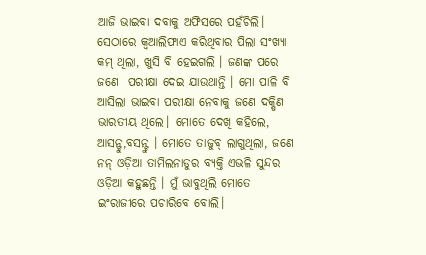ଆଜି ଭାଇବା ଦବାକୁ ଅଫିସରେ ପହଁଚିଲି। ସେଠାରେ କ୍ୱଆଲିଫାଏ କରିଥିବାର ପିଲା ସଂଖ୍ୟା କମ୍ ଥିଲା, ଖୁସି ବି ହେଇଗଲି । ଜଣଙ୍କ ପରେ ଜଣେ  ପରୀକ୍ଷା ଦେଇ ଯାଉଥାନ୍ତି । ମୋ ପାଳି ବି ଆସିଲା ଭାଇବା ପରୀକ୍ଷା ନେବାକୁ ଜଣେ ଦକ୍ଷିଣ ଭାରତୀୟ ଥିଲେ। ମୋତେ ଦେଖି କହିଲେ, ଆସନ୍ଟୁ,ବସନ୍ଟୁ । ମୋତେ ତାଜୁବ୍ ଲାଗୁଥିଲା, ଜଣେ ନନ୍ ଓଡ଼ିଆ ତାମିଲନାଡୁର ବ୍ୟକ୍ତି ଏଭଳି ସୁନ୍ଦର ଓଡ଼ିଆ କହୁଛନ୍ତି । ମୁଁ ଭାବୁଥିଲି ମୋତେ ଇଂରାଜୀରେ ପଚାରିବେ ବୋଲି।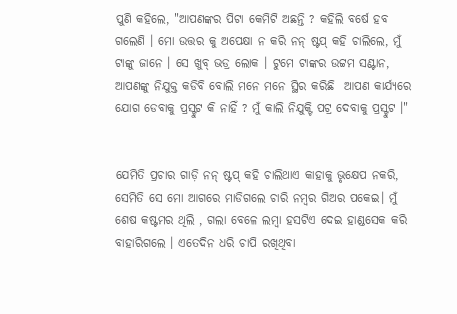ପୁଣି କହିଲେ, "ଆପଣଙ୍କର ପିଟା କେମିଟି ଅଛନ୍ତି ? କହିଲି ବର୍ଷେ ହବ ଗଲେଣି । ମୋ ଉତ୍ତର କୁ ଅପେକ୍ଷା ନ କରି ନନ୍ ଷ୍ଟପ୍ କହି ଚାଲିଲେ, ମୁଁ ଟାଙ୍କୁ ଜାନେ । ସେ ଖୁବ୍ ଭଡ୍ର ଲୋକ । ଟୁମେ ଟାଙ୍କର ଉଟ୍ଟମ ସଣ୍ଟାନ, ଆପଣଙ୍କୁ ନିଯୁକ୍ତ କଡିବି ବୋଲି ମନେ ମନେ ସ୍ଥିର କରିଛି ‌ ଆପଣ କାର୍ଯ୍ୟରେ ଯୋଗ ଡେବାକୁ ପ୍ରସ୍ଟୁଟ କି ନାହିଁ ? ମୁଁ କାଲି ନିଯୁକ୍ଟି ପଟ୍ର ଦେବାକୁ ପ୍ରସ୍ଟୁଟ ।"


ଯେମିତି ପ୍ରଚାର ଗାଡ଼ି ନନ୍ ଷ୍ଟପ୍ କହି ଚାଲିଥାଏ କାହାକୁ ଭୃକ୍ଷେପ ନକରି, ସେମିତି ସେ ମୋ ଆଗରେ ମାଡିଗଲେ ଚାରି ନମ୍ବର ଗିଅର ପକେଇ। ମୁଁ ଶେଷ କଷ୍ଟମର ଥିଲି , ଗଲା ବେଳେ ଲମ୍ବା ହସଟିଏ ଦେଇ ହାଣ୍ଡସେକ କରି ବାହାରିଗଲେ । ଏତେଦିନ ଧରି ଚାପି ରଖିଥିବା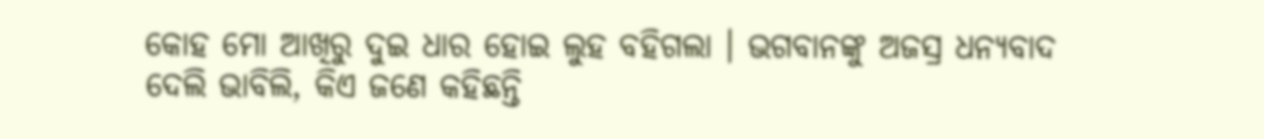କୋହ ମୋ ଆଖିରୁ ଦୁଇ ଧାର ହୋଇ ଲୁହ ବହିଗଲା । ଭଗବାନଙ୍କୁ ଅଜସ୍ର ଧନ୍ୟବାଦ ଦେଲି ଭାବିଲି, କିଏ ଜଣେ କହିଛନ୍ତି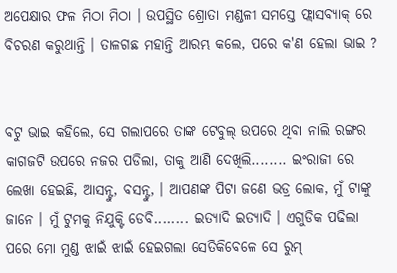ଅପେକ୍ଷାର ଫଳ ମିଠା ମିଠା । ଉପସ୍ଥିତ ଶ୍ରୋତା ମଣ୍ଡଳୀ ସମସ୍ତେ ଫ୍ଲାସବ୍ୟାକ୍ ରେ ବିଚରଣ କରୁଥାନ୍ତି । ତାଳଗଛ ମହାନ୍ତି ଆରମ୍ଭ କଲେ, ପରେ କ'ଣ ହେଲା ଭାଇ ?


ବଟୁ ଭାଇ କହିଲେ, ସେ ଗଲାପରେ ତାଙ୍କ ଟେବୁଲ୍ ଉପରେ ଥିବା ନାଲି ରଙ୍ଗର କାଗଜଟି ଉପରେ ନଜର ପଡିଲା, ତାକୁ ଆଣି ଦେଖିଲି........ ଇଂରାଜୀ ରେ ଲେଖା ହେଇଛି, ଆସନ୍ଟୁ, ବସନ୍ଟୁ, । ଆପଣଙ୍କ ପିଟା ଜଣେ ଭଡ୍ର ଲୋକ, ମୁଁ ଟାଙ୍କୁ ଜାନେ । ମୁଁ ଟୁମକୁ ନିଯୁକ୍ଟି ଡେବି........ ଇତ୍ୟାଦି ଇତ୍ୟାଦି । ଏଗୁଡିକ ପଢିଲା ପରେ ମୋ ମୁଣ୍ଡ ଝାଇଁ ଝାଇଁ ହେଇଗଲା ସେତିକିବେଳେ ସେ ରୁମ୍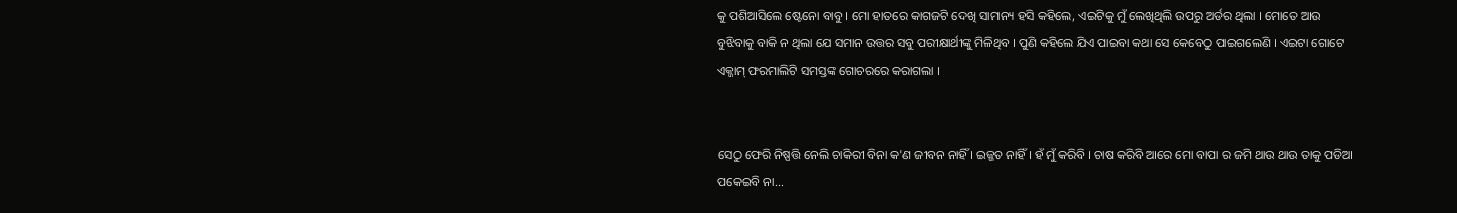କୁ ପଶିଆସିଲେ ଷ୍ଟେନୋ ବାବୁ । ମୋ ହାତରେ କାଗଜଟି ଦେଖି ସାମାନ୍ୟ ହସି କହିଲେ, ଏଇଟିକୁ ମୁଁ ଲେଖିଥିଲି ଉପରୁ ଅର୍ଡର ଥିଲା । ମୋତେ ଆଉ ବୁଝିବାକୁ ବାକି ନ ଥିଲା ଯେ ସମାନ ଉତ୍ତର ସବୁ ପରୀକ୍ଷାର୍ଥୀଙ୍କୁ ମିଳିଥିବ । ପୁଣି କହିଲେ ଯିଏ ପାଇବା କଥା ସେ କେବେଠୁ ପାଇଗଲେଣି । ଏଇଟା ଗୋଟେ ଏକ୍ଜାମ୍ ଫରମାଲିଟି ସମସ୍ତଙ୍କ ଗୋଚରରେ କରାଗଲା ।


ସେଠୁ ଫେରି ନିଷ୍ପତ୍ତି ନେଲି ଚାକିରୀ ବିନା କ'ଣ ଜୀବନ ନାହିଁ । ଇଜ୍ଜତ ନାହିଁ । ହଁ ମୁଁ କରିବି । ଚାଷ କରିବି ଆରେ ମୋ ବାପା ର ଜମି ଥାଉ ଥାଉ ତାକୁ ପଡିଆ ପକେଇବି ନା...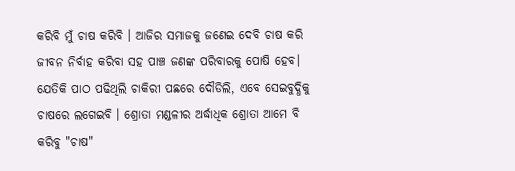କରିବି ମୁଁ ଚାଷ କରିବି । ଆଜିର ସମାଜକୁ ଜଣେଇ ଦେବି ଚାଷ କରି ଜୀବନ ନିର୍ବାହ କରିବା ସହ ପାଞ୍ଚ ଜଣଙ୍କ ପରିବାରକୁ ପୋଷି ହେବ। ଯେତିକି ପାଠ ପଢିଥିଲି ଚାକିରୀ ପଛରେ ଦୌଡିଲି, ଏବେ ସେଇବୁଦ୍ଧିକୁ ଚାଷରେ ଲଗେଇବି । ଶ୍ରୋତା ମଣ୍ଡଳୀର ଅର୍ଦ୍ଧାଧିକ ଶ୍ରୋତା ଆମେ ବି କରିବୁ "ଚାଷ"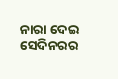ନାରା ଦେଇ ସେଦିନରର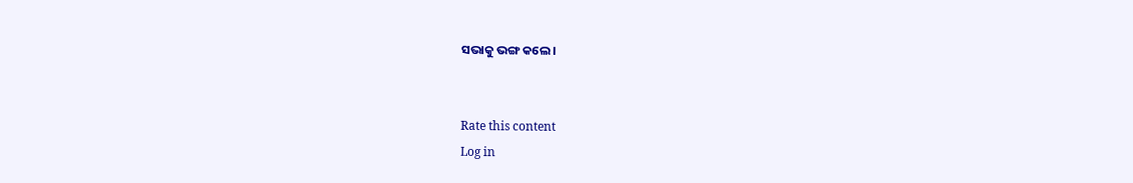ସଭାକୁ ଭଙ୍ଗ କଲେ ।


Rate this content
Log in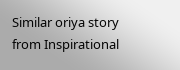Similar oriya story from Inspirational